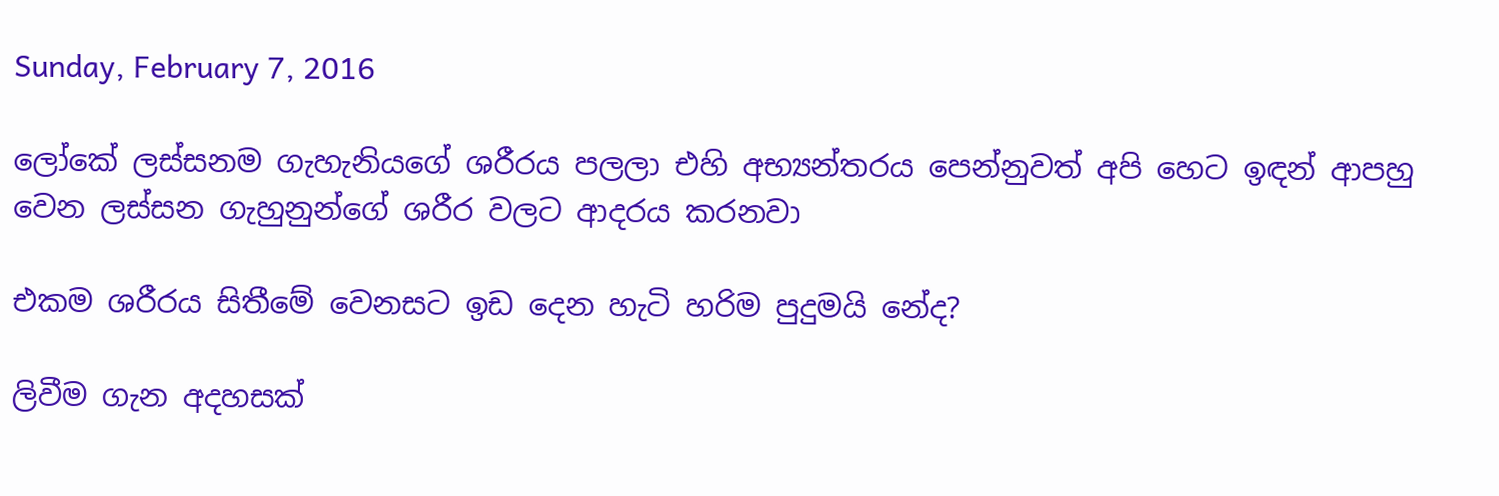Sunday, February 7, 2016

ලෝකේ ලස්සනම ගැහැනියගේ ශරීරය පලලා එහි අභ්‍යන්තරය පෙන්නුවත් අපි හෙට ඉඳන් ආපහු වෙන ලස්සන ගැහුනුන්ගේ ශරීර වලට ආදරය කරනවා

එකම ශරීරය සිතීමේ වෙනසට ඉඩ දෙන හැටි හරිම පුදුමයි නේද?

ලිවීම ගැන අදහසක්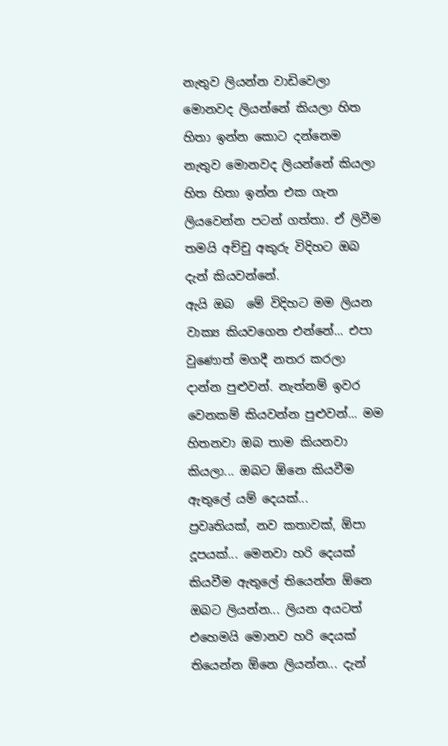නැතුව ලියන්න වාඩිවෙලා මොනවද ලියන්නේ කියලා හිත හිතා ඉන්න කොට දන්නෙම නැතුව මොනවද ලියන්නේ කියලා හිත හිතා ඉන්න එක ගැන ලියවෙන්න පටන් ගත්තා. ඒ ලිවීම තමයි අච්චු අකුරු විදිහට ඔබ දැන් කියවන්නේ.
ඇයි ඔබ  මේ විදිහට මම ලියන වාක්‍ය කියවගෙන එන්නේ... එපා වුණොත් මගදී නතර කරලා දාන්න පුළුවන්. නැත්නම් ඉවර වෙනකම් කියවන්න පුළුවන්... මම හිතනවා ඔබ තාම කියනවා කියලා... ඔබට ඕනෙ කියවීම ඇතුලේ යම් දෙයක්...
ප්‍රවෘතියක්, නව කතාවක්, ඕපා දූපයක්... මෙනවා හරි දෙයක් කියවීම ඇතුලේ තියෙන්න ඕනෙ ඔබට ලියන්න... ලියන අයටත් එහෙමයි මොනව හරි දෙයක් තියෙන්න ඕනෙ ලියන්න... දැන්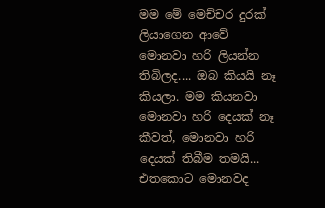මම මේ මෙච්චර දුරක් ලියාගෙන ආවේ මොනවා හරි ලියන්න තිබිලද.... ඔබ කියයි නෑ කියලා. මම කියනවා මොනවා හරි දෙයක් නෑ කීවත්, මොනවා හරි දෙයක් තිබීම තමයි... එතකොට මොනවද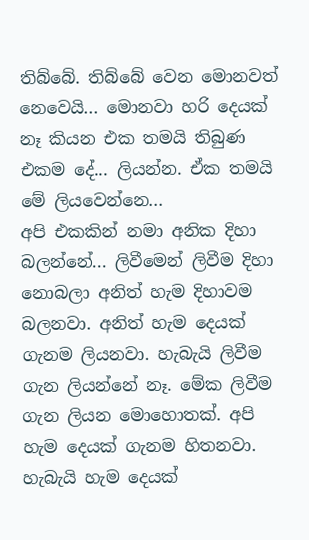තිබ්බේ. තිබ්බේ වෙන මොනවත් නෙවෙයි... මොනවා හරි දෙයක් නෑ කියන එක තමයි තිබුණ එකම දේ... ලියන්න. ඒක තමයි මේ ලියවෙන්නෙ...
අපි එකකින් නමා අනික දිහා බලන්නේ... ලිවීමෙන් ලිවීම දිහා නොබලා අනිත් හැම දිහාවම බලනවා. අනිත් හැම දෙයක් ගැනම ලියනවා. හැබැයි ලිවීම ගැන ලියන්නේ නෑ. මේක ලිවීම ගැන ලියන මොහොතක්. අපි හැම දෙයක් ගැනම හිතනවා. හැබැයි හැම දෙයක්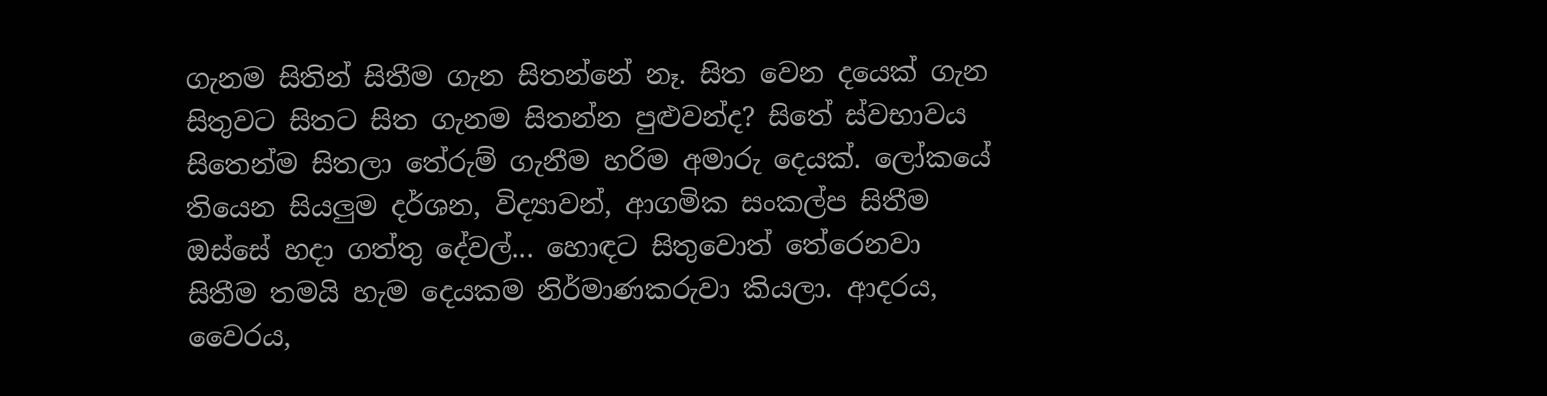ගැනම සිතින් සිතීම ගැන සිතන්නේ නෑ. සිත වෙන දයෙක් ගැන සිතුවට සිතට සිත ගැනම සිතන්න පුළුවන්ද? සිතේ ස්වභාවය සිතෙන්ම සිතලා තේරුම් ගැනීම හරිම අමාරු දෙයක්. ලෝකයේ තියෙන සියලුම දර්ශන, විද්‍යාවන්, ආගමික සංකල්ප සිතීම ඔස්සේ හදා ගත්තු දේවල්... හොඳට සිතුවොත් තේරෙනවා සිතීම තමයි හැම දෙයකම නිර්මාණකරුවා කියලා. ආදරය, වෛරය,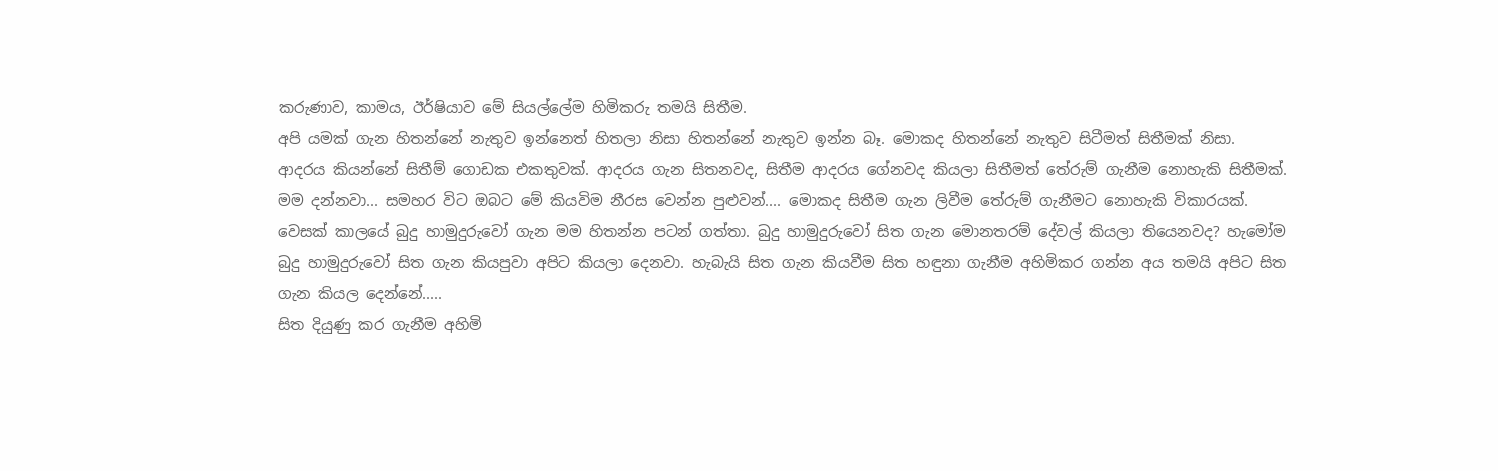කරුණාව, කාමය, ඊර්ෂියාව මේ සියල්ලේම හිමිකරු තමයි සිතීම.
අපි යමක් ගැන හිතන්නේ නැතුව ඉන්නෙත් හිතලා නිසා හිතන්නේ නැතුව ඉන්න බෑ. මොකද හිතන්නේ නැතුව සිටීමත් සිතීමක් නිසා.
ආදරය කියන්නේ සිතීම් ගොඩක එකතුවක්. ආදරය ගැන සිතනවද, සිතීම ආදරය ගේනවද කියලා සිතීමත් තේරුම් ගැනීම නොහැකි සිතීමක්. මම දන්නවා... සමහර විට ඔබට මේ කියවිම නීරස වෙන්න පුළුවන්.... මොකද සිතීම ගැන ලිවීම තේරුම් ගැනීමට නොහැකි විකාරයක්.
වෙසක් කාලයේ බුදු හාමුදුරුවෝ ගැන මම හිතන්න පටන් ගත්තා. බුදු හාමුදුරුවෝ සිත ගැන මොනතරම් දේවල් කියලා තියෙනවද? හැමෝම බුදු හාමුදුරුවෝ සිත ගැන කියපුවා අපිට කියලා දෙනවා. හැබැයි සිත ගැන කියවීම සිත හඳුනා ගැනීම අහිමිකර ගන්න අය තමයි අපිට සිත ගැන කියල දෙන්නේ.....
සිත දියුණු කර ගැනීම අහිමි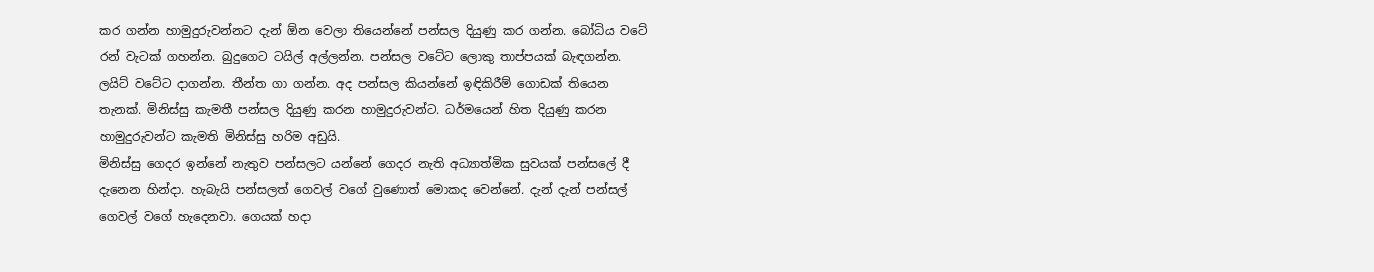කර ගන්න හාමුදුරුවන්නට දැන් ඕන වෙලා තියෙන්නේ පන්සල දියුණු කර ගන්න. බෝධිය වටේ රන් වැටක් ගහන්න. බුදුගෙට ටයිල් අල්ලන්න. පන්සල වටේට ලොකු තාප්පයක් බැඳගන්න. ලයිට් වටේට දාගන්න. තීන්ත ගා ගන්න. අද පන්සල කියන්නේ ඉඳිකිරීම් ගොඩක් තියෙන තැනක්. මිනිස්සු කැමතී පන්සල දියුණු කරන හාමුදුරුවන්ට. ධර්මයෙන් හිත දියුණු කරන හාමුදුරුවන්ට කැමති මිනිස්සු හරිම අඩුයි.
මිනිස්සු ගෙදර ඉන්නේ නැතුව පන්සලට යන්නේ ගෙදර නැති අධ්‍යාත්මික සුවයක් පන්සලේ දී දැනෙන හින්දා. හැබැයි පන්සලත් ගෙවල් වගේ වුණොත් මොකද වෙන්නේ. දැන් දැන් පන්සල් ගෙවල් වගේ හැදෙනවා. ගෙයක් හදා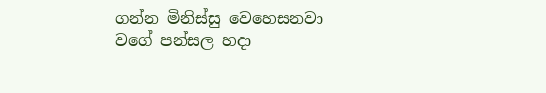ගන්න මිනිස්සු වෙහෙසනවා වගේ පන්සල හදා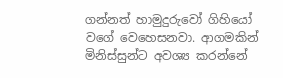ගන්නත් හාමුදුරුවෝ ගිහියෝ වගේ වෙහෙසනවා. ආගමකින් මිනිස්සුන්ට අවශ්‍ය කරන්නේ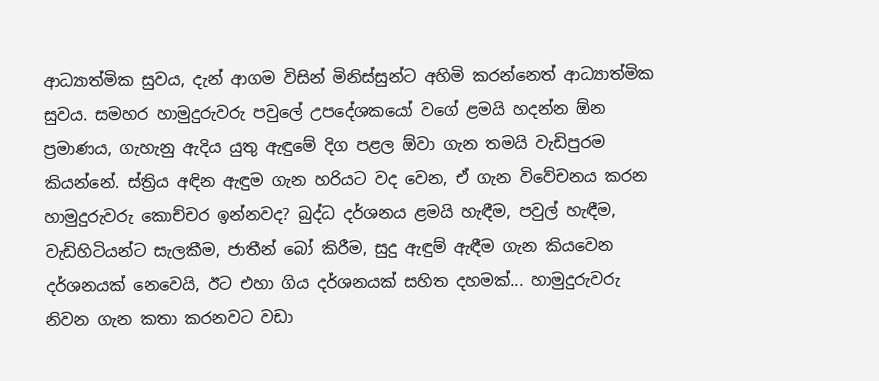ආධ්‍යාත්මික සුවය, දැන් ආගම විසින් මිනිස්සුන්ට අහිමි කරන්නෙත් ආධ්‍යාත්මික සුවය. සමහර හාමුදුරුවරු පවුලේ උපදේශකයෝ වගේ ළමයි හදන්න ඕන ප්‍රමාණය, ගැහැනු ඇදිය යුතු ඇඳුමේ දිග පළල ඕවා ගැන තමයි වැඩිපුරම කියන්නේ. ස්ත්‍රිය අඳින ඇඳුම ගැන හරියට වද වෙන, ඒ ගැන විවේචනය කරන හාමුදුරුවරු කොච්චර ඉන්නවද? බුද්ධ දර්ශනය ළමයි හැඳීම, පවුල් හැඳීම, වැඩිහිටියන්ට සැලකීම, ජාතීන් බෝ කිරීම, සුදු ඇඳුම් ඇඳීම ගැන කියවෙන දර්ශනයක් නෙවෙයි, ඊට එහා ගිය දර්ශනයක් සහිත දහමක්... හාමුදුරුවරු නිවන ගැන කතා කරනවට වඩා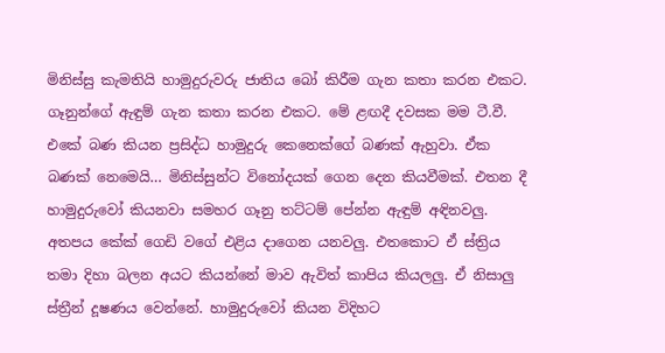මිනිස්සු කැමතියි හාමුදුරුවරු ජාතිය බෝ කිරීම ගැන කතා කරන එකට. ගෑනුන්ගේ ඇඳුම් ගැන කතා කරන එකට. මේ ළඟදී දවසක මම ටී.වී. එකේ බණ කියන ප්‍රසිද්ධ හාමුදුරු කෙනෙක්ගේ බණක් ඇහුවා. ඒක බණක් නෙමෙයි... මිනිස්සුන්ට විනෝදයක් ගෙන දෙන කියවීමක්. එතන දී හාමුදුරුවෝ කියනවා සමහර ගෑනු තට්ටම් පේන්න ඇඳුම් අඳිනවලු. අතපය කේක් ගෙඩි වගේ එළිය දාගෙන යනවලු. එතකොට ඒ ස්ත්‍රිය තමා දිහා බලන අයට කියන්නේ මාව ඇවිත් කාපිය කියලලු. ඒ නිසාලු ස්ත්‍රීන් දූෂණය වෙන්නේ. හාමුදුරුවෝ කියන විදිහට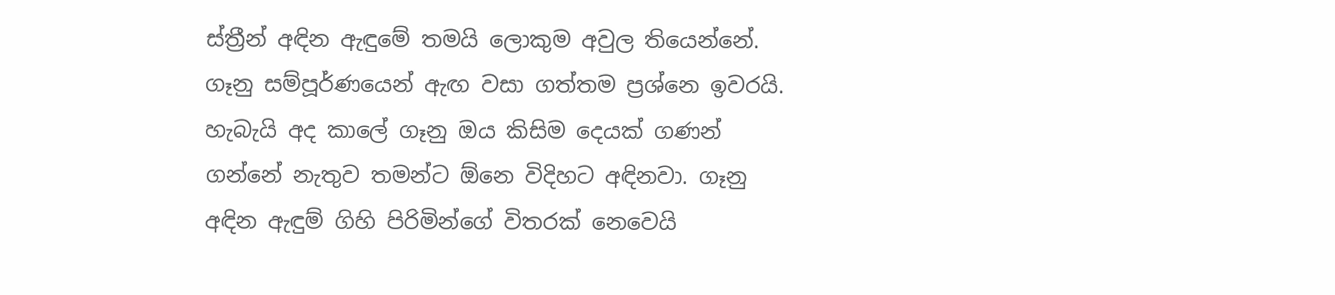ස්ත්‍රීන් අඳින ඇඳුමේ තමයි ලොකුම අවුල තියෙන්නේ. ගෑනු සම්පූර්ණයෙන් ඇඟ වසා ගත්තම ප්‍රශ්නෙ ඉවරයි. හැබැයි අද කාලේ ගෑනු ඔය කිසිම දෙයක් ගණන් ගන්නේ නැතුව තමන්ට ඕනෙ විදිහට අඳිනවා. ගෑනු අඳින ඇඳුම් ගිහි පිරිමින්ගේ විතරක් නෙවෙයි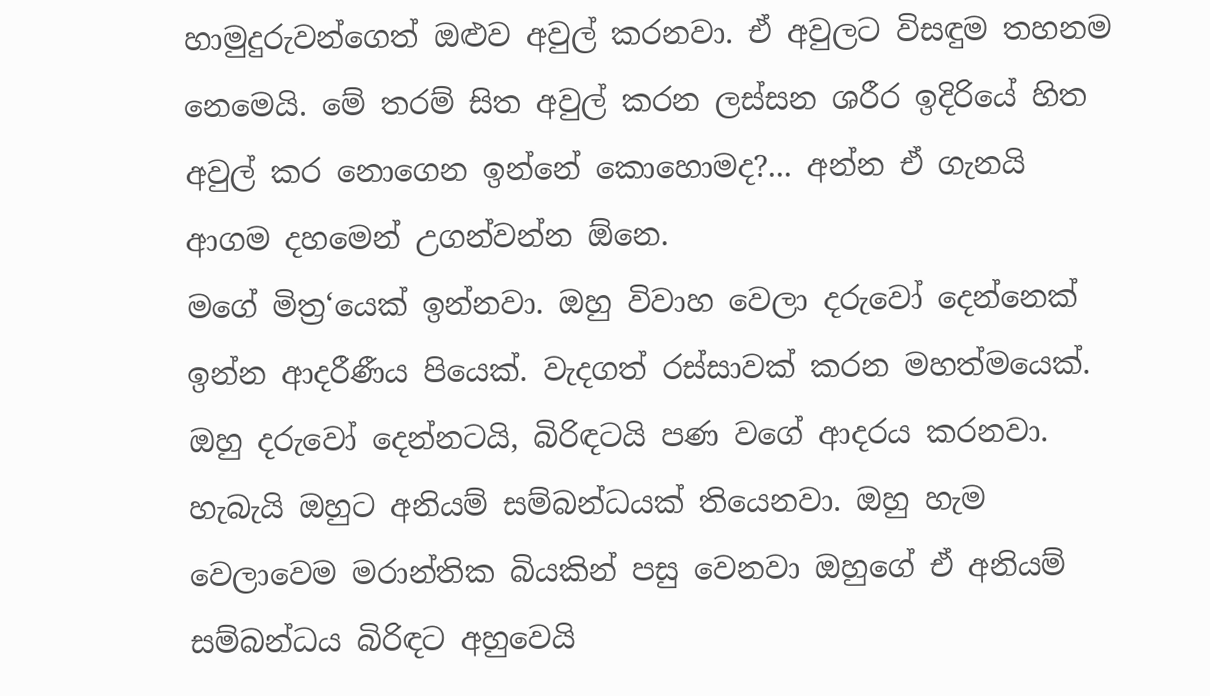හාමුදුරුවන්ගෙත් ඔළුව අවුල් කරනවා. ඒ අවුලට විසඳුම තහනම නෙමෙයි. මේ තරම් සිත අවුල් කරන ලස්සන ශරීර ඉදිරියේ හිත අවුල් කර නොගෙන ඉන්නේ කොහොමද?... අන්න ඒ ගැනයි ආගම දහමෙන් උගන්වන්න ඕනෙ.
මගේ මිත්‍ර‘යෙක් ඉන්නවා. ඔහු විවාහ වෙලා දරුවෝ දෙන්නෙක් ඉන්න ආදරීණීය පියෙක්. වැදගත් රස්සාවක් කරන මහත්මයෙක්. ඔහු දරුවෝ දෙන්නටයි, බිරිඳටයි පණ වගේ ආදරය කරනවා. හැබැයි ඔහුට අනියම් සම්බන්ධයක් තියෙනවා. ඔහු හැම වෙලාවෙම මරාන්තික බියකින් පසු වෙනවා ඔහුගේ ඒ අනියම් සම්බන්ධය බිරිඳට අහුවෙයි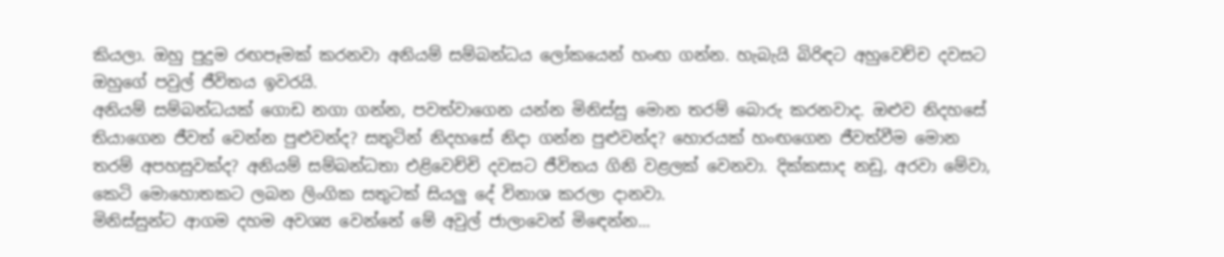කියලා. ඔහු පුදුම රඟපෑමක් කරනවා අනියම් සම්බන්ධය ලෝකයෙන් හංඟ ගන්න. හැබැයි බිරිඳට අහුවෙච්ච දවසට ඔහුගේ පවුල් ජීවිතය ඉවරයි.
අනියම් සම්බන්ධයක් ගොඩ නගා ගන්න, පවත්වාගෙන යන්න මිනිස්සු මොන තරම් බොරු කරනවාද. ඔළුව නිදහසේ තියාගෙන ජීවත් වෙන්න පුළුවන්ද? සතුටින් නිදහසේ නිදා ගන්න පුළුවන්ද? හොරයක් හංඟගෙන ජීවත්වීම මොන තරම් අපහසුවක්ද? අනියම් සම්බන්ධතා එළිවෙච්චි දවසට ජීවිතය ගිනි වළලක් වෙනවා. දික්කසාද නඩු, අරවා මේවා, කෙටි මොහොතකට ලබන ලිංගික සතුටක් සියලු දේ විනාශ කරලා දානවා.
මිනිස්සුන්ට ආගම දහම අවශ්‍ය වෙන්නේ මේ අවුල් ජාලාවෙන් මිඳෙන්න...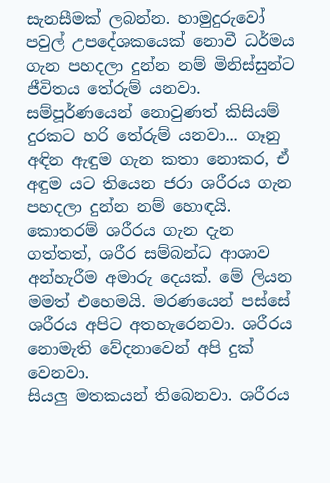සැනසීමක් ලබන්න. හාමුදුරුවෝ පවුල් උපදේශකයෙක් නොවී ධර්මය ගැන පහදලා දුන්න නම් මිනිස්සුන්ට ජීවිතය තේරුම් යනවා. සම්පූර්ණයෙන් නොවුණත් කිසියම් දුරකට හරි තේරුම් යනවා... ගෑනු අඳින ඇඳුම ගැන කතා නොකර, ඒ අඳුම යට තියෙන ජරා ශරීරය ගැන පහදලා දුන්න නම් හොඳයි. කොතරම් ශරීරය ගැන දැන ගත්තත්, ශරීර සම්බන්ධ ආශාව අන්හැරීම අමාරු දෙයක්. මේ ලියන මමත් එහෙමයි. මරණයෙන් පස්සේ ශරීරය අපිට අතහැරෙනවා. ශරීරය නොමැති වේදනාවෙන් අපි දුක් වෙනවා.
සියලු මතකයන් තිබෙනවා. ශරීරය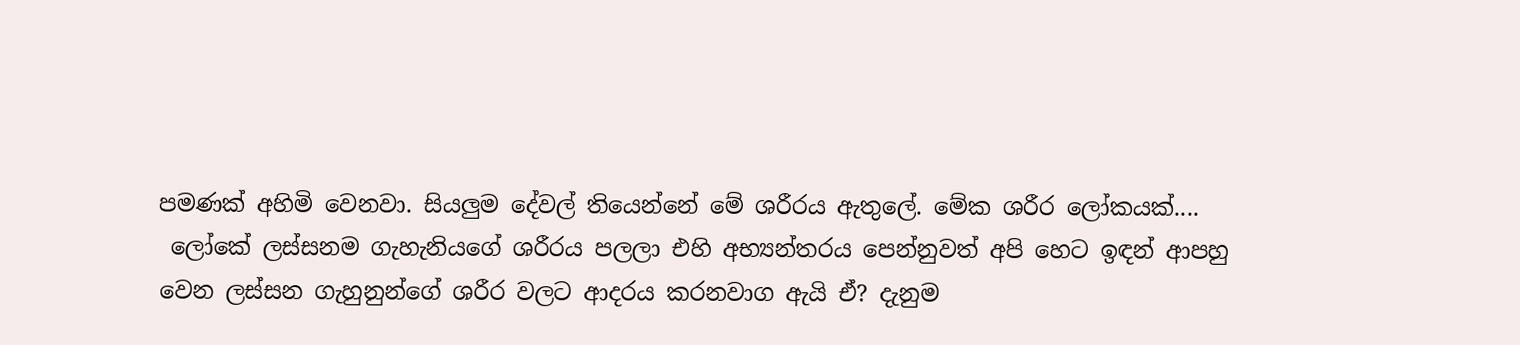පමණක් අහිමි වෙනවා. සියලුම දේවල් තියෙන්නේ මේ ශරීරය ඇතුලේ. මේක ශරීර ලෝකයක්....
 ලෝකේ ලස්සනම ගැහැනියගේ ශරීරය පලලා එහි අභ්‍යන්තරය පෙන්නුවත් අපි හෙට ඉඳන් ආපහු වෙන ලස්සන ගැහුනුන්ගේ ශරීර වලට ආදරය කරනවාග ඇයි ඒ? දැනුම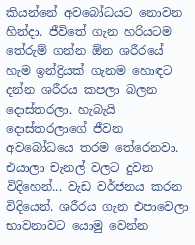කියන්නේ අවබෝධයට නොවන හින්දා. ජීවිතේ ගැන හරියටම තේරුම් ගන්න ඕන ශරීරයේ හැම ඉන්ද්‍රියක් ගැනම හොඳට දන්න ශරීරය කපලා බලන දොස්තරලා. හැබැයි දොස්තරලාගේ ජීවන අවබෝධයෙ තරම තේරෙනවා. එයාලා චැනල් වලට දුවන විදිහෙන්... වැඩ වර්ජනය කරන විදියෙන්. ශරීරය ගැන එපාවෙලා භාවනාවට යොමු වෙන්න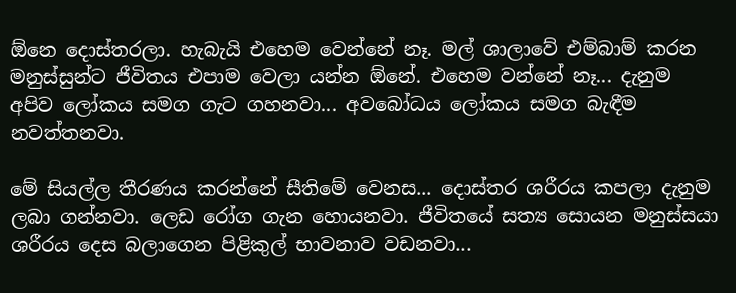ඕනෙ දොස්තරලා. හැබැයි එහෙම වෙන්නේ නෑ. මල් ශාලාවේ එම්බාම් කරන මනුස්සුන්ට ජීවිතය එපාම වෙලා යන්න ඕනේ. එහෙම වන්නේ නෑ... දැනුම අපිව ලෝකය සමග ගැට ගහනවා... අවබෝධය ලෝකය සමග බැඳීම නවත්තනවා.

මේ සියල්ල තීරණය කරන්නේ සීතිමේ වෙනස... දොස්තර ශරීරය කපලා දැනුම ලබා ගන්නවා. ලෙඩ රෝග ගැන හොයනවා. ජීවිතයේ සත්‍ය සොයන මනුස්සයා ශරීරය දෙස බලාගෙන පිළිකුල් භාවනාව වඩනවා...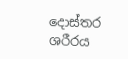දොස්තර ශරීරය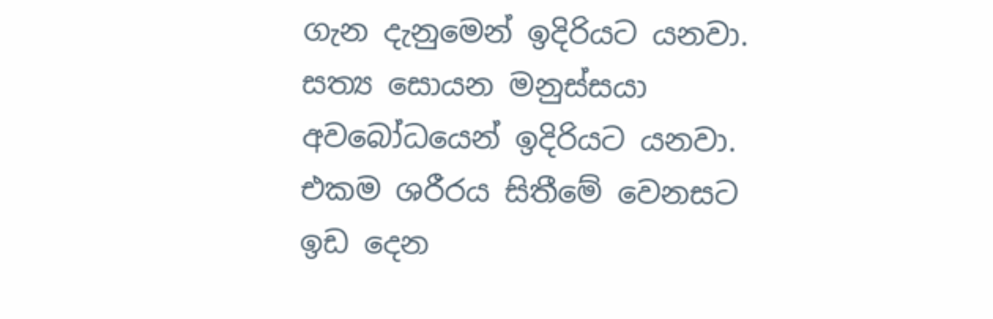ගැන දැනුමෙන් ඉදිරියට යනවා. සත්‍ය සොයන මනුස්සයා අවබෝධයෙන් ඉදිරියට යනවා. එකම ශරීරය සිතීමේ වෙනසට ඉඩ දෙන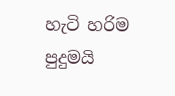හැටි හරිම පුදුමයි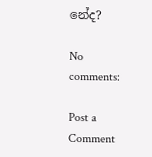නේද?

No comments:

Post a Comment